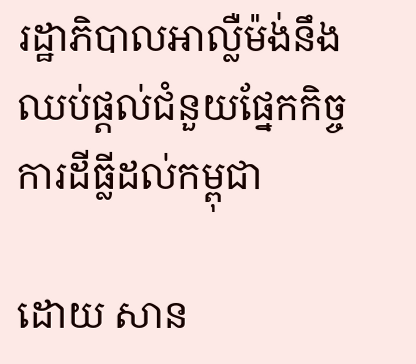រដ្ឋាភិបាលអាល្លឺម៉ង់នឹងឈប់ផ្ដល់ជំនួយផ្នែកកិច្ចការដីធ្លីដល់កម្ពុជា

ដោយ សាន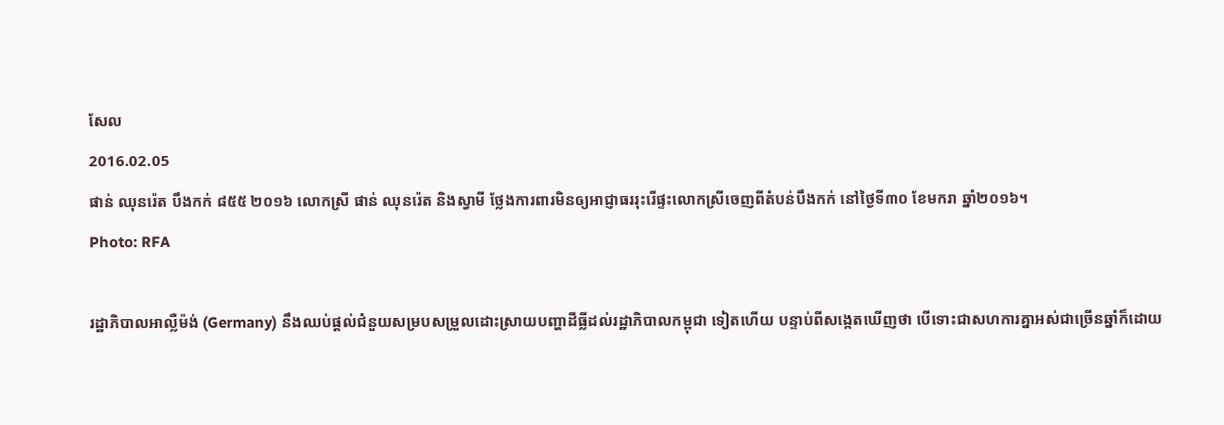សែល
2016.02.05
ផាន់ ឈុនរ៉េត បឹងកក់ ៨៥៥ ២០១៦ លោកស្រី ផាន់ ឈុនរ៉េត និងស្វាមី ថ្លែងការពារមិនឲ្យអាជ្ញាធររុះរើផ្ទះលោកស្រីចេញពីតំបន់បឹងកក់ នៅថ្ងៃទី៣០ ខែមករា ឆ្នាំ២០១៦។
Photo: RFA

រដ្ឋាភិបាលអាល្លឺម៉ង់ (Germany) នឹងឈប់ផ្ដល់ជំនួយសម្របសម្រួលដោះស្រាយបញ្ហាដីធ្លីដល់រដ្ឋាភិបាលកម្ពុជា ទៀតហើយ បន្ទាប់ពីសង្កេតឃើញថា បើទោះជាសហការគ្នាអស់ជាច្រើនឆ្នាំក៏ដោយ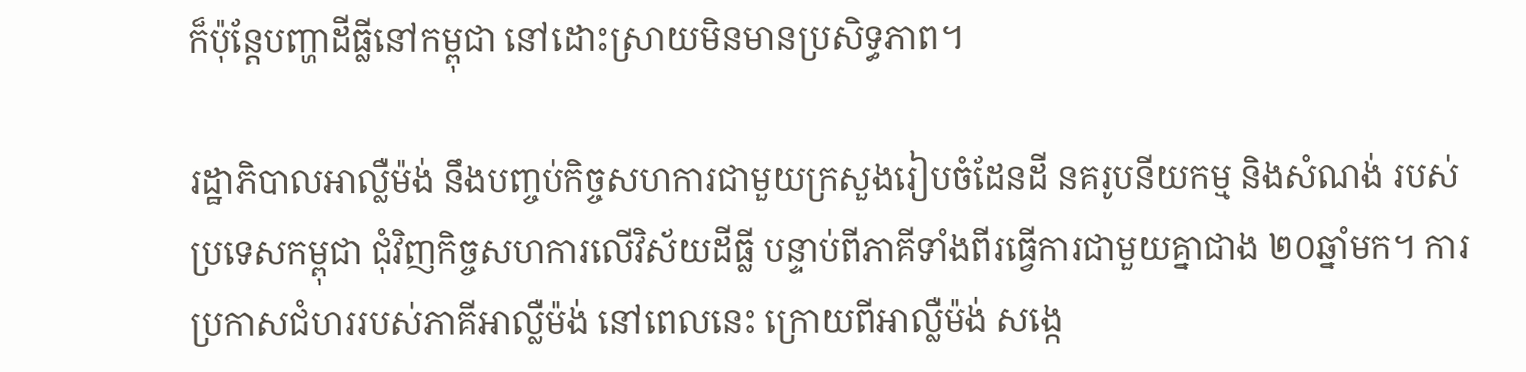ក៏ប៉ុន្តែបញ្ហាដីធ្លីនៅកម្ពុជា នៅដោះស្រាយមិនមានប្រសិទ្ធភាព។

រដ្ឋាភិបាលអាល្លឺម៉ង់ នឹងបញ្ចប់កិច្ចសហការជាមួយក្រសួងរៀបចំដែនដី នគរូបនីយកម្ម និងសំណង់ របស់ប្រទេសកម្ពុជា ជុំវិញកិច្ចសហការលើវិស័យដីធ្លី បន្ទាប់ពីភាគីទាំងពីរធ្វើការជាមួយគ្នាជាង ២០ឆ្នាំមក។ ការប្រកាសជំហររបស់ភាគីអាល្លឺម៉ង់ នៅពេលនេះ ក្រោយពីអាល្លឺម៉ង់ សង្កេ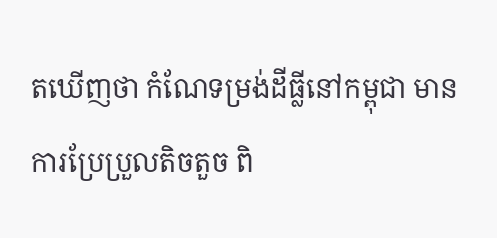តឃើញថា កំណែទម្រង់ដីធ្លីនៅកម្ពុជា មានការប្រែប្រួលតិចតួច ពិ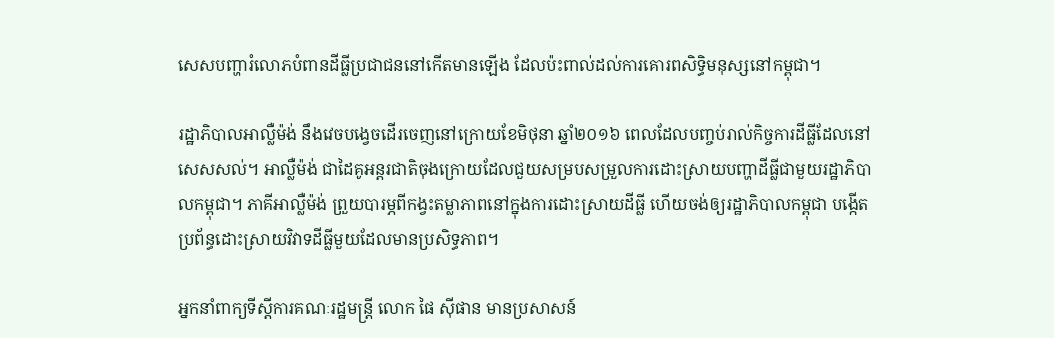សេសបញ្ហារំលោភបំពានដីធ្លីប្រជាជននៅកើតមានឡើង ដែលប៉ះពាល់ដល់ការគោរពសិទ្ធិមនុស្សនៅកម្ពុជា។

រដ្ឋាភិបាលអាល្លឺម៉ង់ នឹងវេចបង្វេចដើរចេញនៅក្រោយខែមិថុនា ឆ្នាំ២០១៦ ពេលដែលបញ្ចប់រាល់កិច្ចការដីធ្លីដែលនៅសេសសល់។ អាល្លឺម៉ង់ ជាដៃគូអន្តរជាតិចុងក្រោយដែលជួយសម្របសម្រួលការដោះស្រាយបញ្ហាដីធ្លីជាមួយរដ្ឋាភិបាលកម្ពុជា។ ភាគីអាល្លឺម៉ង់ ព្រួយបារម្ភពីកង្វះតម្លាភាពនៅក្នុងការដោះស្រាយដីធ្លី ហើយចង់ឲ្យរដ្ឋាភិបាលកម្ពុជា បង្កើតប្រព័ន្ធដោះស្រាយវិវាទដីធ្លីមួយដែលមានប្រសិទ្ធភាព។

អ្នកនាំពាក្យទីស្ដីការគណៈរដ្ឋមន្ត្រី លោក ផៃ ស៊ីផាន មានប្រសាសន៍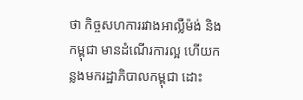ថា កិច្ចសហការរវាងអាល្លឺម៉ង់ និងកម្ពុជា មានដំណើរការល្អ ហើយកន្លងមករដ្ឋាភិបាលកម្ពុជា ដោះ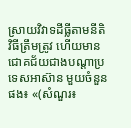ស្រាយវិវាទដីធ្លីតាមនីតិវិធីត្រឹមត្រូវ ហើយមានជោគជ័យជាងបណ្ដាប្រទេសអាស៊ាន មួយចំនួនផង៖ «(សំណួរ៖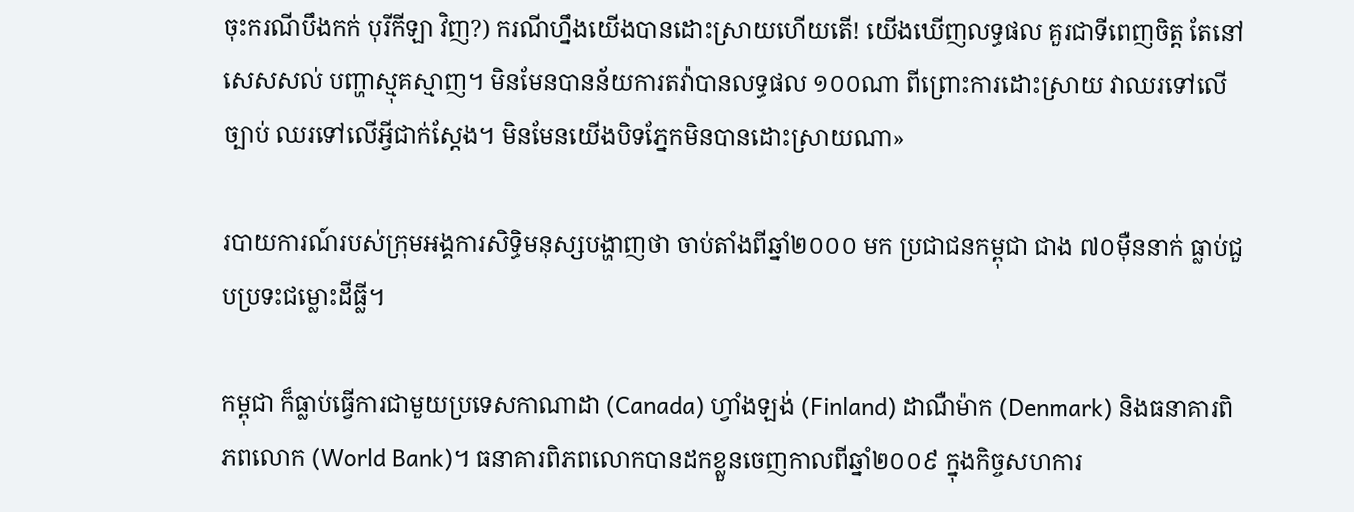ចុះករណីបឹងកក់ បុរីកីឡា វិញ?) ករណីហ្នឹងយើងបានដោះស្រាយហើយតើ! យើងឃើញលទ្ធផល គួរជាទីពេញចិត្ត តែនៅសេសសល់ បញ្ហាស្មុគស្មាញ។ មិនមែនបានន័យការតវ៉ាបានលទ្ធផល ១០០ណា ពីព្រោះការដោះស្រាយ វាឈរទៅលើច្បាប់ ឈរទៅលើអ្វីជាក់ស្ដែង។ មិនមែនយើងបិទភ្នែកមិនបានដោះស្រាយណា»

របាយការណ៍របស់ក្រុមអង្គការសិទ្ធិមនុស្សបង្ហាញថា ចាប់តាំងពីឆ្នាំ២០០០ មក ប្រជាជនកម្ពុជា ជាង ៧០ម៉ឺននាក់ ធ្លាប់ជួបប្រទះជម្លោះដីធ្លី។

កម្ពុជា ក៏ធ្លាប់ធ្វើការជាមួយប្រទេសកាណាដា (Canada) ហ្វាំងឡង់ (Finland) ដាណឺម៉ាក (Denmark) និងធនាគារពិភពលោក (World Bank)។ ធនាគារពិភពលោកបានដកខ្លួនចេញកាលពីឆ្នាំ២០០៩ ក្នុងកិច្ចសហការ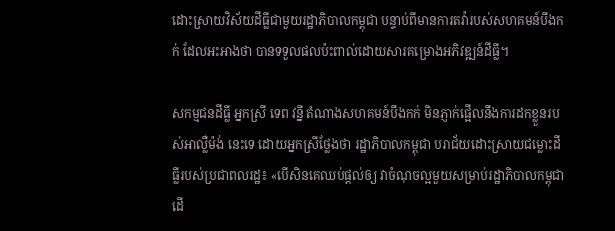ដោះស្រាយវិស័យដីធ្លីជាមួយរដ្ឋាភិបាលកម្ពុជា បន្ទាប់ពីមានការតវ៉ារបស់សហគមន៍បឹងកក់ ដែលអះអាងថា បានទទួលផលប៉ះពាល់ដោយសារគម្រោងអភិវឌ្ឍន៍ដីធ្លី។

សកម្មជនដីធ្លី អ្នកស្រី ទេព វន្នី តំណាងសហគមន៍បឹងកក់ មិនភ្ញាក់ផ្អើលនឹងការដកខ្លួនរបស់អាល្លឺម៉ង់ នេះទេ ដោយអ្នកស្រីថ្លែងថា រដ្ឋាភិបាលកម្ពុជា បរាជ័យដោះស្រាយជម្លោះដីធ្លីរបស់ប្រជាពលរដ្ឋ៖ «បើសិនគេឈប់ផ្ដល់ឲ្យ វាចំណុចល្អមួយសម្រាប់រដ្ឋាភិបាលកម្ពុជា ដើ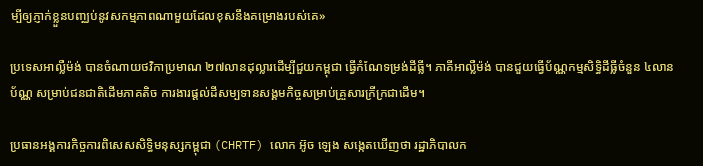ម្បីឲ្យភ្ញាក់ខ្លួនបញ្ឈប់នូវសកម្មភាពណាមួយដែលខុសនឹងគម្រោងរបស់គេ»

ប្រទេសអាល្លឺម៉ង់ បានចំណាយថវិកាប្រមាណ ២៧លានដុល្លារដើម្បីជួយកម្ពុជា ធ្វើកំណែទម្រង់ដីធ្លី។ ភាគីអាល្លឺម៉ង់ បានជួយធ្វើប័ណ្ណកម្មសិទ្ធិដីធ្លីចំនួន ៤លានប័ណ្ណ សម្រាប់ជនជាតិដើមភាគតិច ការងារផ្ដល់ដីសម្បទានសង្គមកិច្ចសម្រាប់គ្រួសារក្រីក្រជាដើម។

ប្រធានអង្គការកិច្ចការពិសេសសិទ្ធិមនុស្សកម្ពុជា (CHRTF) លោក អ៊ូច ឡេង សង្កេតឃើញថា រដ្ឋាភិបាលក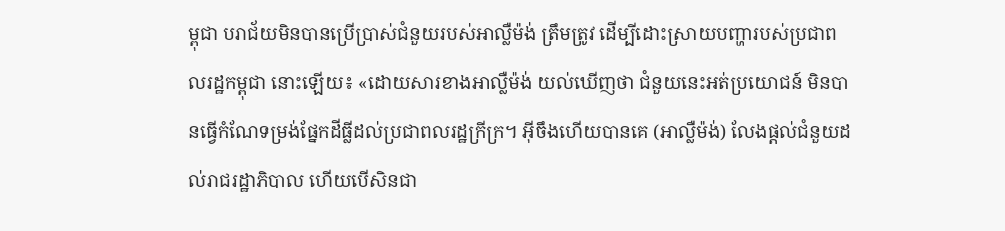ម្ពុជា បរាជ័យមិនបានប្រើប្រាស់ជំនួយរបស់អាល្លឺម៉ង់ ត្រឹមត្រូវ ដើម្បីដោះស្រាយបញ្ហារបស់ប្រជាពលរដ្ឋកម្ពុជា នោះឡើយ៖ «ដោយសារខាងអាល្លឺម៉ង់ យល់ឃើញថា ជំនួយនេះអត់ប្រយោជន៍ មិនបានធ្វើកំណែទម្រង់ផ្នែកដីធ្លីដល់ប្រជាពលរដ្ឋក្រីក្រ។ អ៊ីចឹងហើយបានគេ (អាល្លឺម៉ង់) លែងផ្ដល់ជំនួយដល់រាជរដ្ឋាភិបាល ហើយបើសិនជា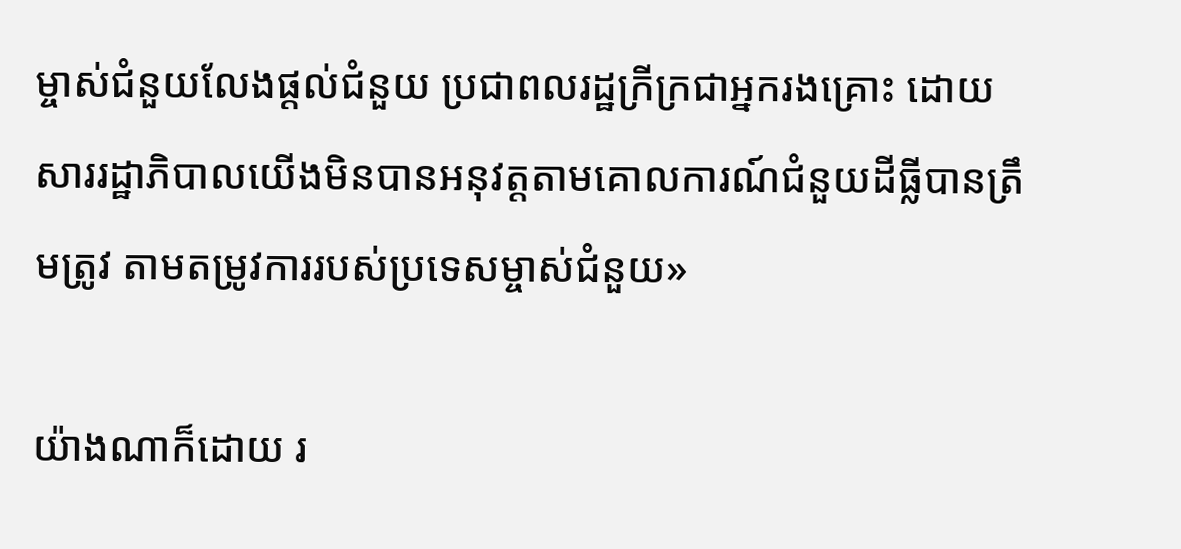ម្ចាស់ជំនួយលែងផ្ដល់ជំនួយ ប្រជាពលរដ្ឋក្រីក្រជាអ្នករងគ្រោះ ដោយសាររដ្ឋាភិបាលយើងមិនបានអនុវត្តតាមគោលការណ៍ជំនួយដីធ្លីបានត្រឹមត្រូវ តាមតម្រូវការរបស់ប្រទេសម្ចាស់ជំនួយ»

យ៉ាងណាក៏ដោយ រ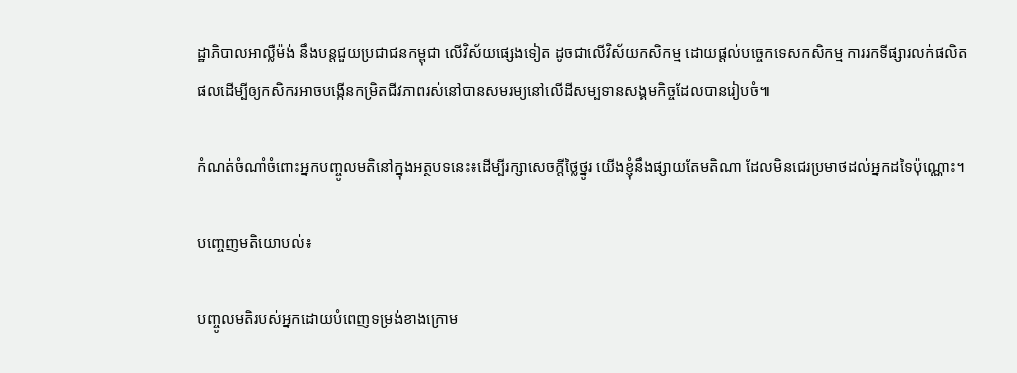ដ្ឋាភិបាលអាល្លឺម៉ង់ នឹងបន្តជួយប្រជាជនកម្ពុជា លើវិស័យផ្សេងទៀត ដូចជាលើវិស័យកសិកម្ម ដោយផ្ដល់បច្ចេកទេសកសិកម្ម ការរកទីផ្សារលក់ផលិតផលដើម្បីឲ្យកសិករអាចបង្កើនកម្រិតជីវភាពរស់នៅបានសមរម្យនៅលើដីសម្បទានសង្គមកិច្ចដែលបានរៀបចំ៕

កំណត់ចំណាំចំពោះអ្នកបញ្ចូលមតិនៅក្នុងអត្ថបទនេះ៖ដើម្បីរក្សាសេចក្ដីថ្លៃថ្នូរ យើងខ្ញុំនឹងផ្សាយតែមតិណា ដែលមិនជេរប្រមាថដល់អ្នកដទៃប៉ុណ្ណោះ។

បញ្ចេញមតិយោបល់៖

បញ្ចូលមតិរបស់អ្នកដោយបំពេញទម្រង់ខាងក្រោម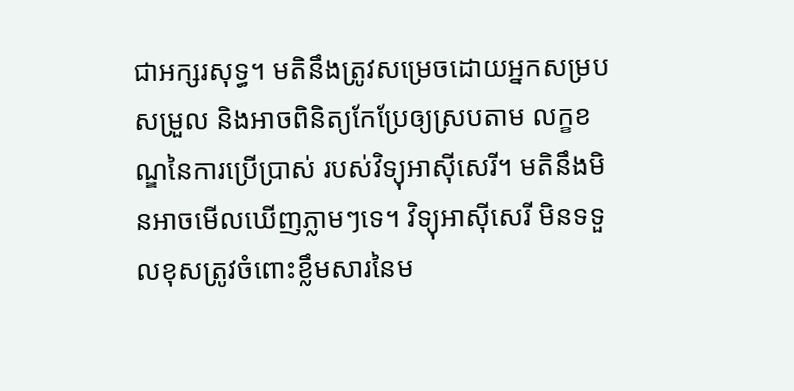ជាអក្សរសុទ្ធ។ មតិនឹងត្រូវសម្រេចដោយអ្នកសម្របសម្រួល និងអាចពិនិត្យកែប្រែឲ្យស្របតាម លក្ខខណ្ឌនៃការប្រើប្រាស់ របស់វិទ្យុអាស៊ីសេរី។ មតិនឹងមិនអាចមើលឃើញភ្លាមៗទេ។ វិទ្យុអាស៊ីសេរី មិនទទួលខុសត្រូវចំពោះខ្លឹមសារនៃម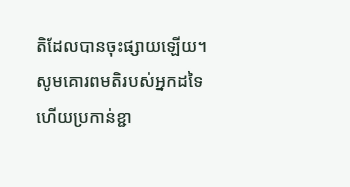តិដែលបានចុះផ្សាយឡើយ។ សូមគោរពមតិរបស់អ្នកដទៃ ហើយប្រកាន់ខ្ជា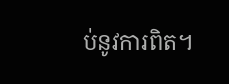ប់នូវការពិត។